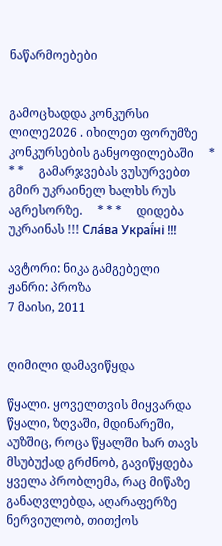ნაწარმოებები


გამოცხადდა კონკურსი ლილე2026 . იხილეთ ფორუმზე კონკურსების განყოფილებაში     * * *     გამარჯვებას ვუსურვებთ გმირ უკრაინელ ხალხს რუს აგრესორზე.     * * *     დიდება უკრაინას !!! Сла́ва Украї́ні !!!

ავტორი: ნიკა გამგებელი
ჟანრი: პროზა
7 მაისი, 2011


ღიმილი დამავიწყდა

წყალი. ყოველთვის მიყვარდა წყალი, ზღვაში, მდინარეში, აუზშიც, როცა წყალში ხარ თავს მსუბუქად გრძნობ, გავიწყდება ყველა პრობლემა, რაც მიწაზე განაღვლებდა, აღარაფერზე ნერვიულობ, თითქოს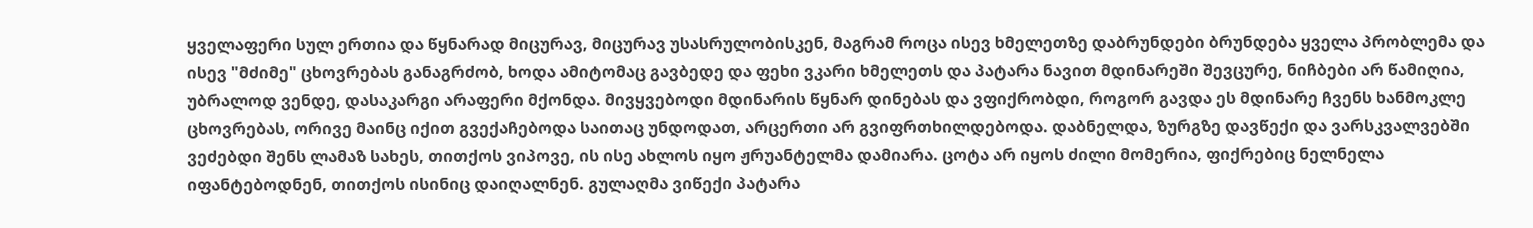ყველაფერი სულ ერთია და წყნარად მიცურავ, მიცურავ უსასრულობისკენ, მაგრამ როცა ისევ ხმელეთზე დაბრუნდები ბრუნდება ყველა პრობლემა და ისევ "მძიმე" ცხოვრებას განაგრძობ, ხოდა ამიტომაც გავბედე და ფეხი ვკარი ხმელეთს და პატარა ნავით მდინარეში შევცურე, ნიჩბები არ წამიღია, უბრალოდ ვენდე, დასაკარგი არაფერი მქონდა. მივყვებოდი მდინარის წყნარ დინებას და ვფიქრობდი, როგორ გავდა ეს მდინარე ჩვენს ხანმოკლე ცხოვრებას, ორივე მაინც იქით გვექაჩებოდა საითაც უნდოდათ, არცერთი არ გვიფრთხილდებოდა. დაბნელდა, ზურგზე დავწექი და ვარსკვალვებში ვეძებდი შენს ლამაზ სახეს, თითქოს ვიპოვე, ის ისე ახლოს იყო ჟრუანტელმა დამიარა. ცოტა არ იყოს ძილი მომერია, ფიქრებიც ნელნელა იფანტებოდნენ, თითქოს ისინიც დაიღალნენ. გულაღმა ვიწექი პატარა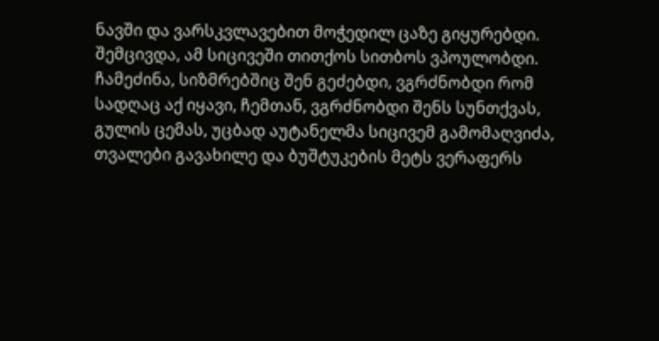ნავში და ვარსკვლავებით მოჭედილ ცაზე გიყურებდი. შემცივდა, ამ სიცივეში თითქოს სითბოს ვპოულობდი. ჩამეძინა, სიზმრებშიც შენ გეძებდი, ვგრძნობდი რომ სადღაც აქ იყავი, ჩემთან, ვგრძნობდი შენს სუნთქვას, გულის ცემას, უცბად აუტანელმა სიცივემ გამომაღვიძა, თვალები გავახილე და ბუშტუკების მეტს ვერაფერს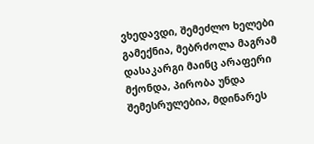ვხედავდი, შემეძლო ხელები გამექნია, მებრძოლა მაგრამ დასაკარგი მაინც არაფერი მქონდა, პირობა უნდა შემესრულებია, მდინარეს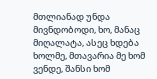მთლიანად უნდა მივნდობოდი, ხო, მანაც მიღალატა, ასეც ხდება ხოლმე, მთავარია მე ხომ ვენდე, შანსი ხომ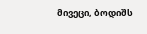მივეცი, ბოდიშს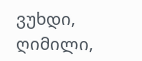ვუხდი, ღიმილი,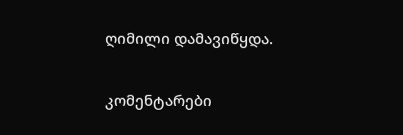ღიმილი დამავიწყდა.

კომენტარები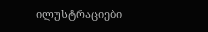ილუსტრაციები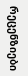რეცენზიები